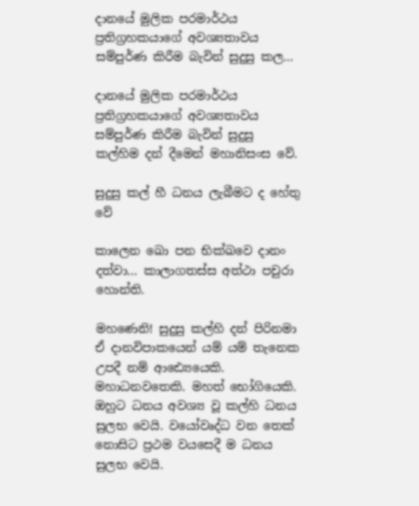දානයේ මුලික පරමාර්ථය ප්‍රතිග්‍රහකයාගේ අවශ්‍යතාවය සම්පුර්ණ කිරීම බැවින් සුදුසු කල…

දානයේ මුලික පරමාර්ථය ප්‍රතිග්‍රහකයාගේ අවශ්‍යතාවය සම්පුර්ණ කිරීම බැවින් සුදුසු කල්හිම දන් දීමෙන් මහානිසංස වේ.

සුදුසු කල් හී ධනය ලැබීමට ද හේතු වේ

කාලෙන ඛො පන භික්ඛවෙ දානං දත්වා… කාලාගතස්ස අත්ථා පචුරා හොන්ති.

මහණෙනි! සුදුසු කල්හි දන් පිරිනමා ඒ දානවිපාකයෙන් යම් යම් තැනෙක උපදී නම් ආඪ්‍යෙයෙකි. මහාධනවතෙකි. මහත් භෝගියෙකි. ඔහුට ධනය අවශ්‍ය වූ කල්හි ධනය සුලභ වෙයි. වයෝවෘද්ධ වන තෙක් නොසිට ප්‍රථම වයසෙදී ම ධනය සුලභ වෙයි.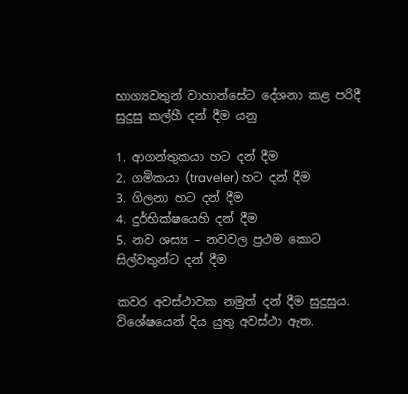භාග්‍යවතුන් වාහාන්සේට දේශනා කළ පරිදී සුදුසු කල්හී දන් දීම යනු

1. ආගන්තුකයා හට දන් දීම
2. ගමිකයා (traveler) හට දන් දීම
3. ගිලනා හට දන් දීම
4. දුර්භික්ෂයෙහි දන් දීම
5. නව ශස්‍ය – නවවල ප්‍රථම කොට සිල්වතුන්ට දන් දීම

කවර අවස්ථාවක නමුත් දන් දීම සුදුසුය. විශේෂයෙන් දිය යුතු අවස්ථා ඇත.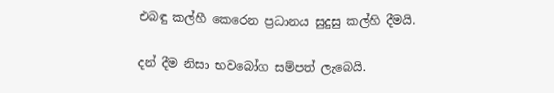එබඳු කල්හී කෙරෙන ප්‍රධානය සුදුසු කල්හි දීමයි.

දන් දීම නිසා භවබෝග සම්පත් ලැබෙයි.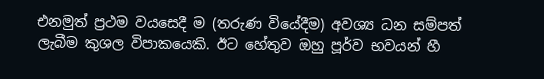එනමුත් ප්‍රථම වයසෙදී ම (තරුණ වියේදීම) අවශ්‍ය ධන සම්පත් ලැබීම කුශල විපාකයෙකි. ඊට හේතුව ඔහු පූර්ව භවයන් හී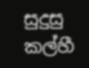සුදුසු කල්හී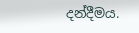දන්දීමය.